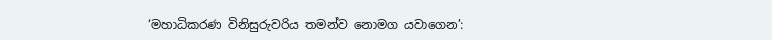‘මහාධිකරණ විනිසුරුවරිය තමන්ව නොමග යවාගෙන’: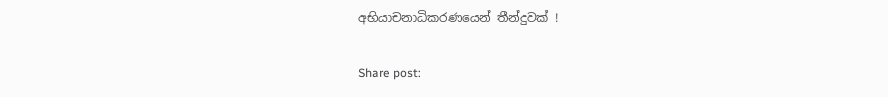අභියාචනාධිකරණයෙන් තීන්දුවක් !

Share post: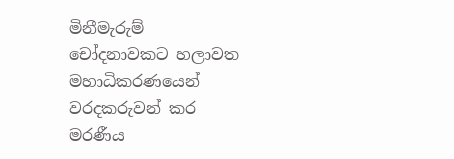මිනීමැරුම් චෝදනාවකට හලාවත මහාධිකරණයෙන් වරදකරුවන් කර මරණීය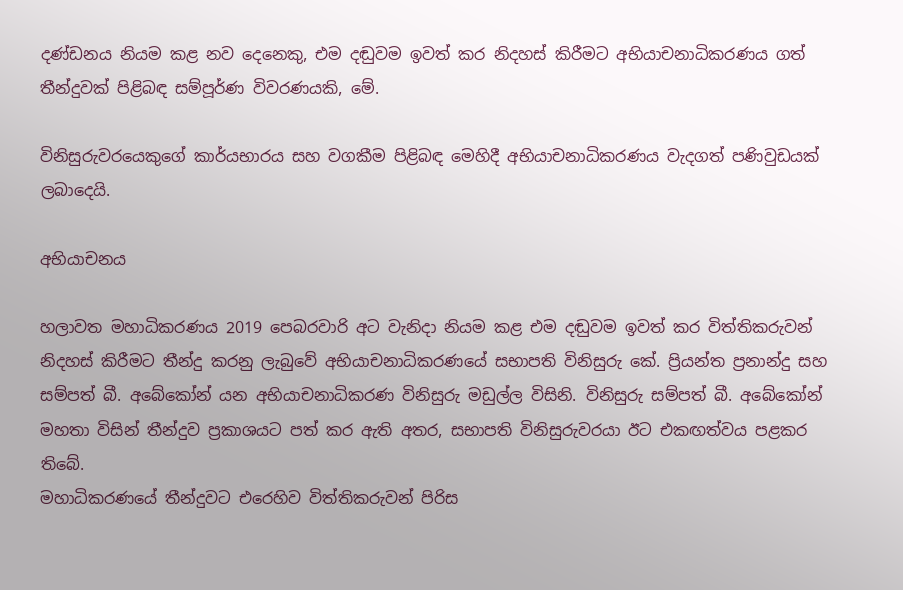දණ්ඩනය නියම කළ නව දෙනෙකු, එම දඬුවම ඉවත් කර නිදහස් කිරීමට අභියාචනාධිකරණය ගත් තීන්දුවක් පිළිබඳ සම්පූර්ණ විවරණයකි, මේ.

විනිසුරුවරයෙකුගේ කාර්යභාරය සහ වගකීම පිළිබඳ මෙහිදී අභියාචනාධිකරණය වැදගත් පණිවුඩයක් ලබාදෙයි.

අභියාචනය

හලාවත මහාධිකරණය 2019 පෙබරවාරි අට වැනිදා නියම කළ එම දඬුවම ඉවත් කර විත්තිකරුවන් නිදහස් කිරීමට තීන්දු කරනු ලැබුවේ අභියාචනාධිකරණයේ සභාපති විනිසුරු කේ. ප්‍රියන්ත ප්‍රනාන්දු සහ සම්පත් බී. අබේකෝන් යන අභියාචනාධිකරණ විනිසුරු මඩුල්ල විසිනි. විනිසුරු සම්පත් බී. අබේකෝන් මහතා විසින් තීන්දුව ප්‍රකාශයට පත් කර ඇති අතර, සභාපති විනිසුරුවරයා ඊට එකඟත්වය පළකර තිබේ.
මහාධිකරණයේ තීන්දුවට එරෙහිව විත්තිකරුවන් පිරිස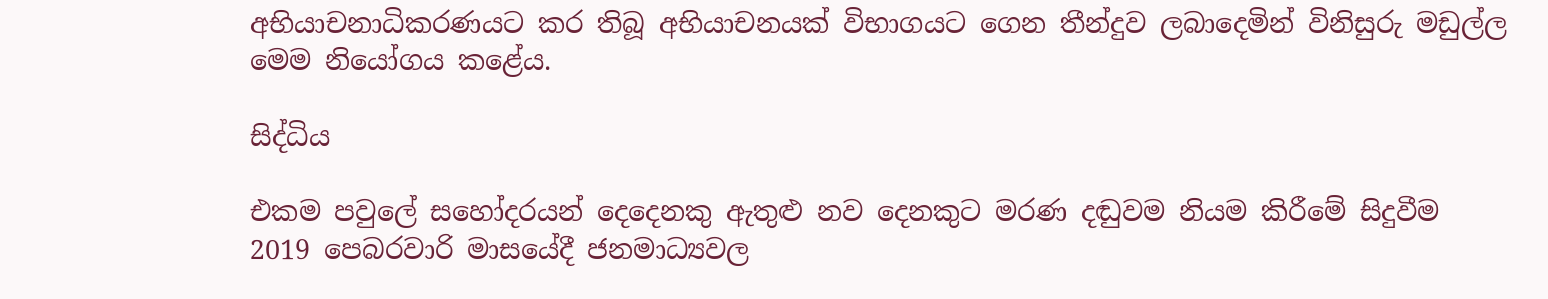අභියාචනාධිකරණයට කර තිබූ අභියාචනයක් විභාගයට ගෙන තීන්දුව ලබාදෙමින් විනිසුරු මඩුල්ල මෙම නියෝගය කළේය.

සිද්ධිය

එකම පවුලේ සහෝදරයන් දෙදෙනකු ඇතුළු නව දෙනකුට මරණ දඬුවම නියම කිරීමේ සිදුවීම 2019 පෙබරවාරි මාසයේදී ජනමාධ්‍යවල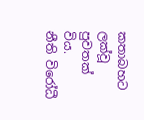කතාබහට ලක්වූ පුවතක් විය.
නීති විරෝධී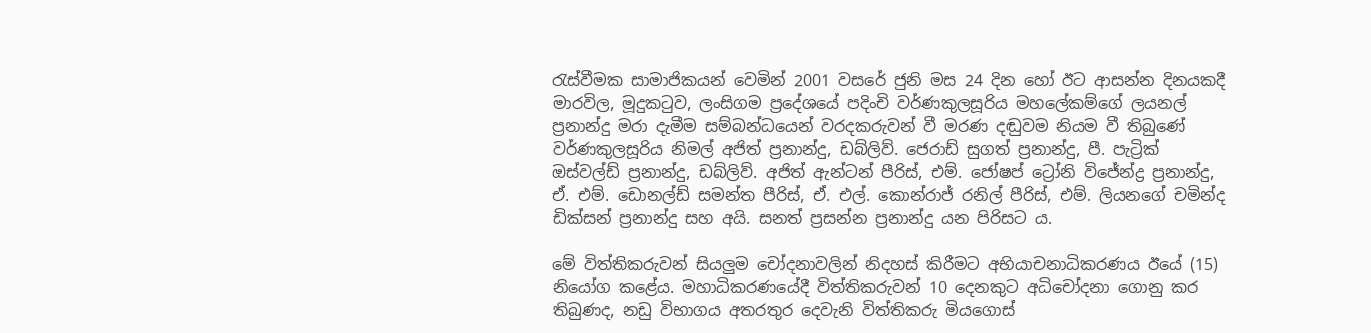රැස්වීමක සාමාජිකයන් වෙමින් 2001 වසරේ ජුනි මස 24 දින හෝ ඊට ආසන්න දිනයකදී මාරවිල, මූදුකටුව, ලංසිගම ප්‍රදේශයේ පදිංචි වර්ණකුලසූරිය මහලේකම්ගේ ලයනල් ප්‍රනාන්දු මරා දැමීම සම්බන්ධයෙන් වරදකරුවන් වී මරණ දඬුවම නියම වී තිබුණේ වර්ණකුලසූරිය නිමල් අජිත් ප්‍රනාන්දු, ඩබ්ලිව්. ජෙරාඩ් සුගත් ප්‍රනාන්දු, පී. පැට්‍රික් ඔස්වල්ඩ් ප්‍රනාන්දු, ඩබ්ලිව්. අජිත් ඇන්ටන් පීරිස්, එම්. ජෝෂප් ට්‍රෝනි විජේන්ද්‍ර ප්‍රනාන්දු, ඒ. එම්. ඩොනල්ඩ් සමන්ත පීරිස්, ඒ. එල්. කොන්රාජ් රනිල් පීරිස්, එම්. ලියනගේ චමින්ද ඩික්සන් ප්‍රනාන්දු සහ අයි. සනත් ප්‍රසන්න ප්‍රනාන්දු යන පිරිසට ය.

මේ විත්තිකරුවන් සියලුම චෝදනාවලින් නිදහස් කිරීමට අභියාචනාධිකරණය ඊයේ (15) නියෝග කළේය. මහාධිකරණයේදී විත්තිකරුවන් 10 දෙනකුට අධිචෝදනා ගොනු කර තිබුණද, නඩු විභාගය අතරතුර දෙවැනි විත්තිකරු මියගොස්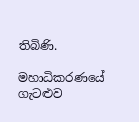තිබිණි.

මහාධිකරණයේ ගැටළුව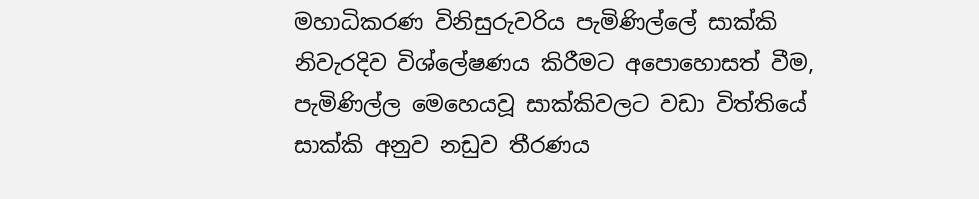මහාධිකරණ විනිසුරුවරිය පැමිණිල්ලේ සාක්කි නිවැරදිව විශ්ලේෂණය කිරීමට අපොහොසත් වීම, පැමිණිල්ල මෙහෙයවූ සාක්කිවලට වඩා විත්තියේ සාක්කි අනුව නඩුව තීරණය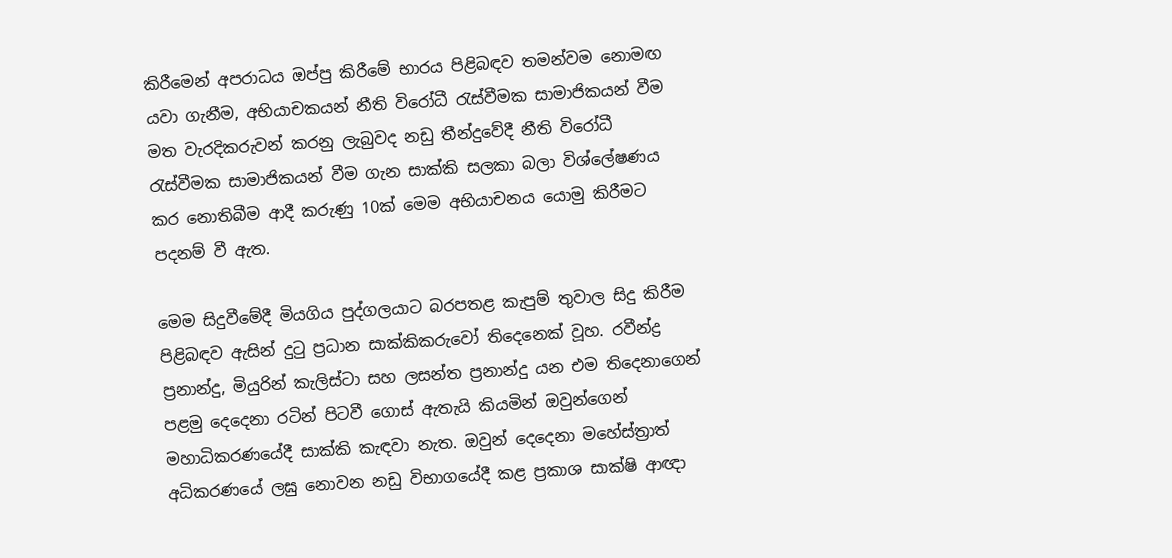කිරීමෙන් අපරාධය ඔප්පු කිරීමේ භාරය පිළිබඳව තමන්වම නොමඟ යවා ගැනීම, අභියාචකයන් නීති විරෝධී රැස්වීමක සාමාජිකයන් වීම මත වැරදිකරුවන් කරනු ලැබුවද නඩු තීන්දුවේදී නීති විරෝධී රැස්වීමක සාමාජිකයන් වීම ගැන සාක්කි සලකා බලා විශ්ලේෂණය කර නොතිබීම ආදී කරුණු 10ක් මෙම අභියාචනය යොමු කිරීමට පදනම් වී ඇත.

මෙම සිදුවීමේදී මියගිය පුද්ගලයාට බරපතළ කැපුම් තුවාල සිදු කිරීම පිළිබඳව ඇසින් දුටු ප්‍රධාන සාක්කිකරුවෝ තිදෙනෙක් වූහ. රවීන්ද්‍ර ප්‍රනාන්දු, මියුරින් කැලිස්ටා සහ ලසන්ත ප්‍රනාන්දු යන එම තිදෙනාගෙන් පළමු දෙදෙනා රටින් පිටවී ගොස් ඇතැයි කියමින් ඔවුන්ගෙන් මහාධිකරණයේදී සාක්කි කැඳවා නැත. ඔවුන් දෙදෙනා මහේස්ත්‍රාත් අධිකරණයේ ලඝු නොවන නඩු විභාගයේදී කළ ප්‍රකාශ සාක්ෂි ආඥා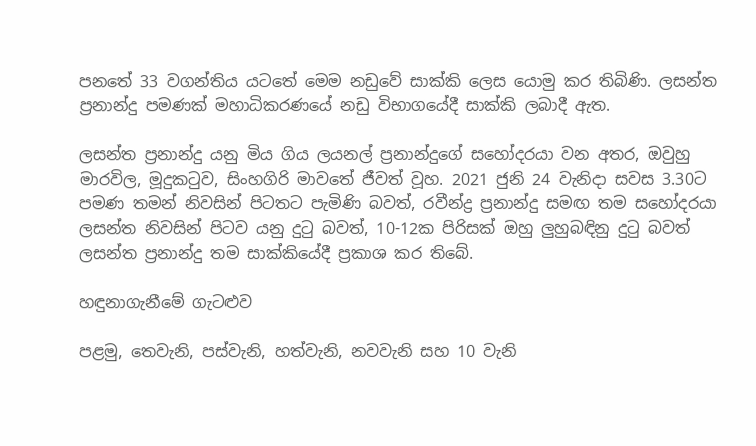පනතේ 33 වගන්තිය යටතේ මෙම නඩුවේ සාක්කි ලෙස යොමු කර තිබිණි. ලසන්ත ප්‍රනාන්දු පමණක් මහාධිකරණයේ නඩු විභාගයේදී සාක්කි ලබාදී ඇත.

ලසන්ත ප්‍රනාන්දු යනු මිය ගිය ලයනල් ප්‍රනාන්දුගේ සහෝදරයා වන අතර, ඔවුහු මාරවිල, මූදුකටුව, සිංහගිරි මාවතේ ජීවත් වූහ. 2021 ජුනි 24 වැනිදා සවස 3.30ට පමණ තමන් නිවසින් පිටතට පැමිණි බවත්, රවීන්ද්‍ර ප්‍රනාන්දු සමඟ තම සහෝදරයා ලසන්ත නිවසින් පිටව යනු දුටු බවත්, 10-12ක පිරිසක් ඔහු ලුහුබඳිනු දුටු බවත් ලසන්ත ප්‍රනාන්දු තම සාක්කියේදී ප්‍රකාශ කර තිබේ.

හඳුනාගැනීමේ ගැටළුව

පළමු, තෙවැනි, පස්වැනි, හත්වැනි, නවවැනි සහ 10 වැනි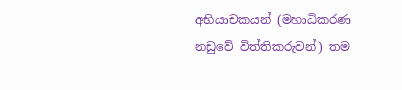අභියාචකයන් (මහාධිකරණ නඩුවේ විත්තිකරුවන්) තම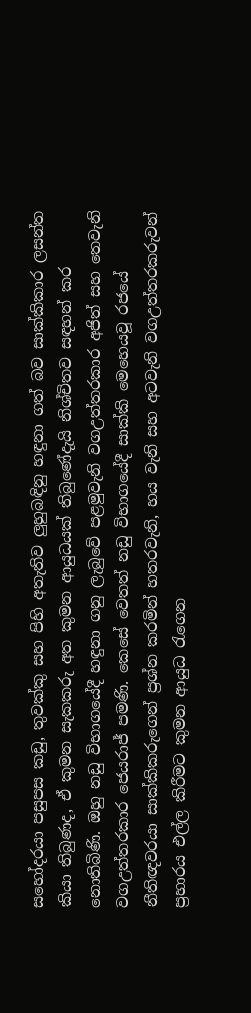සහෝදරයා පසුපස කඩු, තුවක්කු සහ පිහි අතැතිව ලුහුබඳිනු හඳුනා ගත් බව සාක්කිකාර ලසන්ත කියා තිබුණද, ඒ කුමන සැකකරු අත කුමන ආයුධයක් තිබුණේදැයි නිශ්චිතව සඳහන් කර නොතිබිණි. ඔහු නඩු විභාගයේදී හඳුනා ගනු ලැබුවේ පළමුවැනි වගඋත්තරකාර අජිත් සහ තෙවැනි වගඋත්තරකාර ජෙයරාජ් පමණි. කෙසේ වෙතත් නඩු විභාගයේදී සාක්කි මෙහෙයවූ රජයේ නීතිඥවරයා සාක්කිකරුගෙන් ප්‍රශ්න කරමින් හතරවැනි, හය වැනි සහ අටවැනි වගඋත්තරකරුවන් ප්‍රහාරය එල්ල කිරීමට කුමන ආයුධ රැගෙන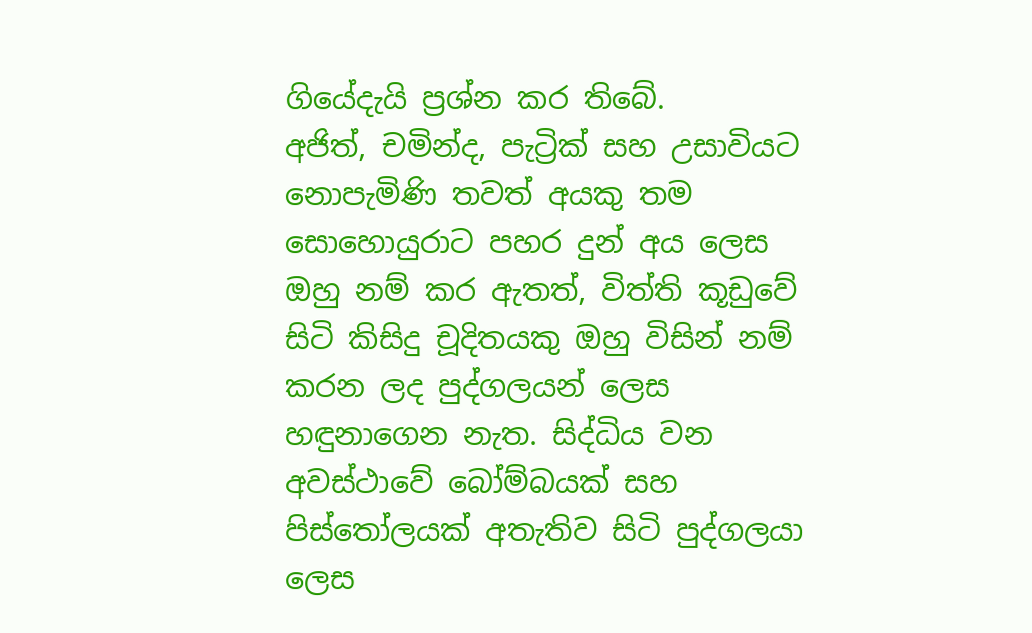ගියේදැයි ප්‍රශ්න කර තිබේ.
අජිත්, චමින්ද, පැට්‍රික් සහ උසාවියට නොපැමිණි තවත් අයකු තම සොහොයුරාට පහර දුන් අය ලෙස ඔහු නම් කර ඇතත්, විත්ති කූඩුවේ සිටි කිසිදු චූදිතයකු ඔහු විසින් නම් කරන ලද පුද්ගලයන් ලෙස හඳුනාගෙන නැත. සිද්ධිය වන අවස්ථාවේ බෝම්බයක් සහ පිස්තෝලයක් අතැතිව සිටි පුද්ගලයා ලෙස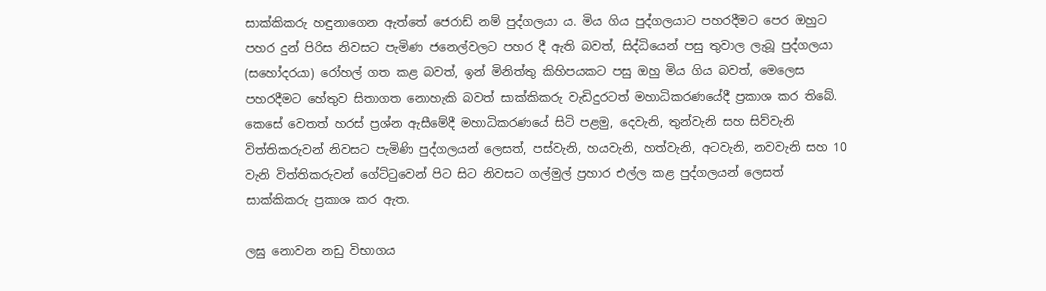සාක්කිකරු හඳුනාගෙන ඇත්තේ ජෙරාඩ් නම් පුද්ගලයා ය. මිය ගිය පුද්ගලයාට පහරදීමට පෙර ඔහුට පහර දුන් පිරිස නිවසට පැමිණ ජනෙල්වලට පහර දී ඇති බවත්, සිද්ධියෙන් පසු තුවාල ලැබූ පුද්ගලයා (සහෝදරයා) රෝහල් ගත කළ බවත්, ඉන් මිනිත්තු කිහිපයකට පසු ඔහු මිය ගිය බවත්, මෙලෙස පහරදීමට හේතුව සිතාගත නොහැකි බවත් සාක්කිකරු වැඩිදුරටත් මහාධිකරණයේදී ප්‍රකාශ කර තිබේ. කෙසේ වෙතත් හරස් ප්‍රශ්න ඇසීමේදී මහාධිකරණයේ සිටි පළමු, දෙවැනි, තුන්වැනි සහ සිව්වැනි විත්තිකරුවන් නිවසට පැමිණි පුද්ගලයන් ලෙසත්, පස්වැනි, හයවැනි, හත්වැනි, අටවැනි, නවවැනි සහ 10 වැනි විත්තිකරුවන් ගේට්ටුවෙන් පිට සිට නිවසට ගල්මුල් ප්‍රහාර එල්ල කළ පුද්ගලයන් ලෙසත් සාක්කිකරු ප්‍රකාශ කර ඇත.

ලඝු නොවන නඩු විභාගය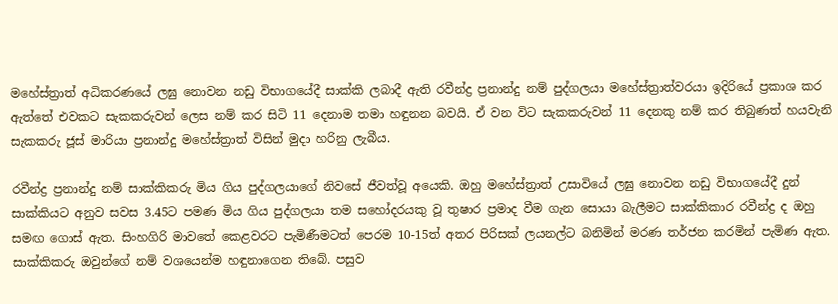මහේස්ත්‍රාත් අධිකරණයේ ලඝු නොවන නඩු විභාගයේදී සාක්කි ලබාදී ඇති රවීන්ද්‍ර ප්‍රනාන්දු නම් පුද්ගලයා මහේස්ත්‍රාත්වරයා ඉදිරියේ ප්‍රකාශ කර ඇත්තේ එවකට සැකකරුවන් ලෙස නම් කර සිටි 11 දෙනාම තමා හඳුනන බවයි. ඒ වන විට සැකකරුවන් 11 දෙනකු නම් කර තිබුණත් හයවැනි සැකකරු ජූස් මාරියා ප්‍රනාන්දු මහේස්ත්‍රාත් විසින් මුදා හරිනු ලැබීය.

රවීන්ද්‍ර ප්‍රනාන්දු නම් සාක්කිකරු මිය ගිය පුද්ගලයාගේ නිවසේ ජීවත්වූ අයෙකි. ඔහු මහේස්ත්‍රාත් උසාවියේ ලඝු නොවන නඩු විභාගයේදී දුන් සාක්කියට අනුව සවස 3.45ට පමණ මිය ගිය පුද්ගලයා තම සහෝදරයකු වූ තුෂාර ප්‍රමාද වීම ගැන සොයා බැලීමට සාක්කිකාර රවීන්ද්‍ර ද ඔහු සමඟ ගොස් ඇත. සිංහගිරි මාවතේ කෙළවරට පැමිණීමටත් පෙරම 10-15ත් අතර පිරිසක් ලයනල්ට බනිමින් මරණ තර්ජන කරමින් පැමිණ ඇත. සාක්කිකරු ඔවුන්ගේ නම් වශයෙන්ම හඳුනාගෙන තිබේ. පසුව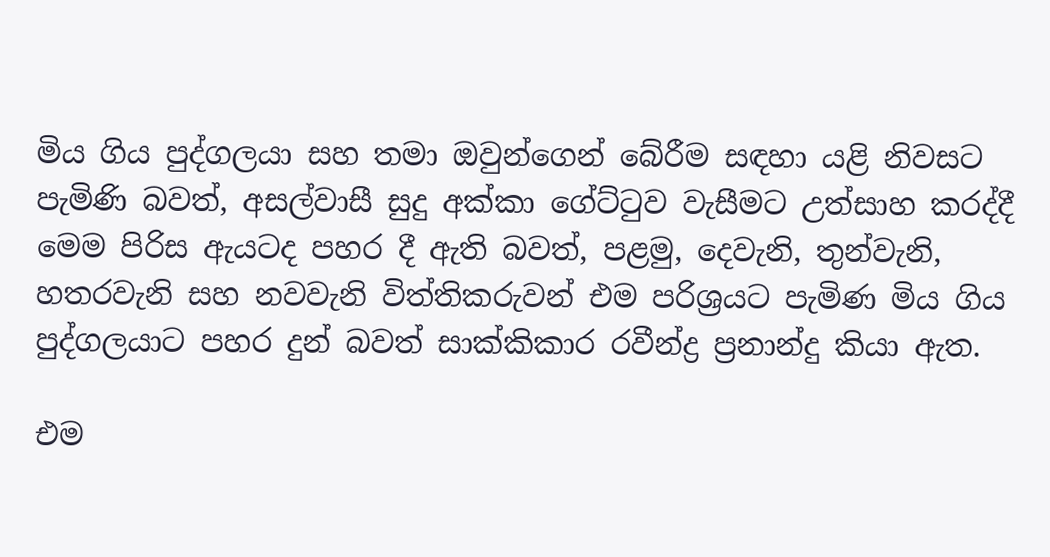මිය ගිය පුද්ගලයා සහ තමා ඔවුන්ගෙන් බේරීම සඳහා යළි නිවසට පැමිණි බවත්, අසල්වාසී සුදු අක්කා ගේට්ටුව වැසීමට උත්සාහ කරද්දී මෙම පිරිස ඇයටද පහර දී ඇති බවත්, පළමු, දෙවැනි, තුන්වැනි, හතරවැනි සහ නවවැනි විත්තිකරුවන් එම පරිශ්‍රයට පැමිණ මිය ගිය පුද්ගලයාට පහර දුන් බවත් සාක්කිකාර රවීන්ද්‍ර ප්‍රනාන්දු කියා ඇත.

එම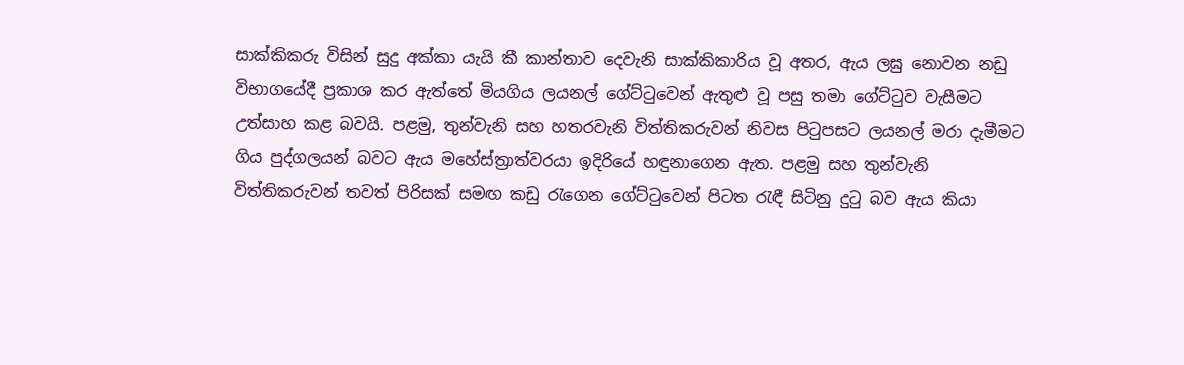සාක්කිකරු විසින් සුදු අක්කා යැයි කී කාන්තාව දෙවැනි සාක්කිකාරිය වූ අතර, ඇය ලඝු නොවන නඩු විභාගයේදී ප්‍රකාශ කර ඇත්තේ මියගිය ලයනල් ගේට්ටුවෙන් ඇතුළු වූ පසු තමා ගේට්ටුව වැසීමට උත්සාහ කළ බවයි. පළමු, තුන්වැනි සහ හතරවැනි විත්තිකරුවන් නිවස පිටුපසට ලයනල් මරා දැමීමට ගිය පුද්ගලයන් බවට ඇය මහේස්ත්‍රාත්වරයා ඉදිරියේ හඳුනාගෙන ඇත. පළමු සහ තුන්වැනි විත්තිකරුවන් තවත් පිරිසක් සමඟ කඩු රැගෙන ගේට්ටුවෙන් පිටත රැඳී සිටිනු දුටු බව ඇය කියා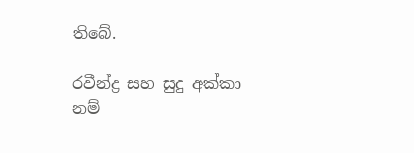තිබේ.

රවීන්ද්‍ර සහ සුදු අක්කා නම්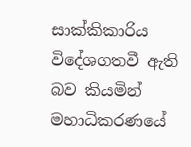සාක්කිකාරිය විදේශගතවී ඇති බව කියමින් මහාධිකරණයේ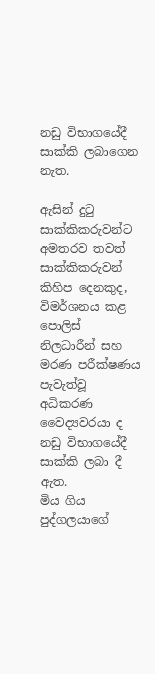නඩු විභාගයේදී සාක්කි ලබාගෙන නැත.

ඇසින් දුටු සාක්කිකරුවන්ට අමතරව තවත් සාක්කිකරුවන් කිහිප දෙනකුද, විමර්ශනය කළ පොලිස් නිලධාරීන් සහ මරණ පරීක්ෂණය පැවැත්වූ අධිකරණ වෛද්‍යවරයා ද නඩු විභාගයේදී සාක්කි ලබා දී ඇත.
මිය ගිය පුද්ගලයාගේ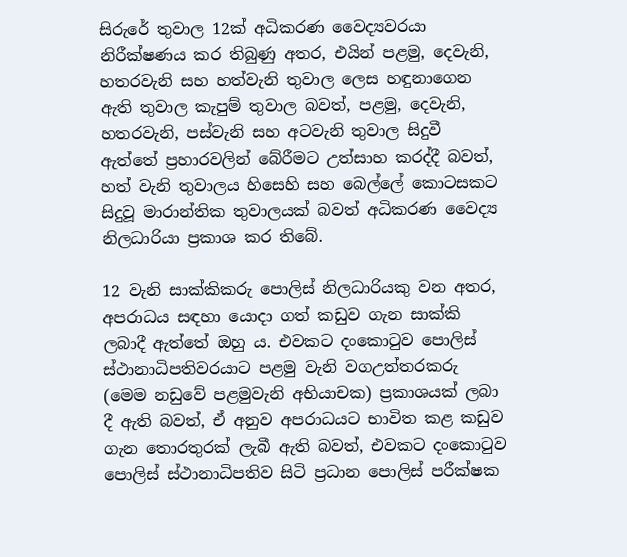සිරුරේ තුවාල 12ක් අධිකරණ වෛද්‍යවරයා නිරීක්ෂණය කර තිබුණු අතර, එයින් පළමු, දෙවැනි, හතරවැනි සහ හත්වැනි තුවාල ලෙස හඳුනාගෙන ඇති තුවාල කැපුම් තුවාල බවත්, පළමු, දෙවැනි, හතරවැනි, පස්වැනි සහ අටවැනි තුවාල සිදුවී ඇත්තේ ප්‍රහාරවලින් බේරීමට උත්සාහ කරද්දී බවත්, හත් වැනි තුවාලය හිසෙහි සහ බෙල්ලේ කොටසකට සිදුවූ මාරාන්තික තුවාලයක් බවත් අධිකරණ වෛද්‍ය නිලධාරියා ප්‍රකාශ කර තිබේ.

12 වැනි සාක්කිකරු පොලිස් නිලධාරියකු වන අතර, අපරාධය සඳහා යොදා ගත් කඩුව ගැන සාක්කි ලබාදී ඇත්තේ ඔහු ය. එවකට දංකොටුව පොලිස් ස්ථානාධිපතිවරයාට පළමු වැනි වගඋත්තරකරු (මෙම නඩුවේ පළමුවැනි අභියාචක) ප්‍රකාශයක් ලබා දී ඇති බවත්, ඒ අනුව අපරාධයට භාවිත කළ කඩුව ගැන තොරතුරක් ලැබී ඇති බවත්, එවකට දංකොටුව පොලිස් ස්ථානාධිපතිව සිටි ප්‍රධාන පොලිස් පරීක්ෂක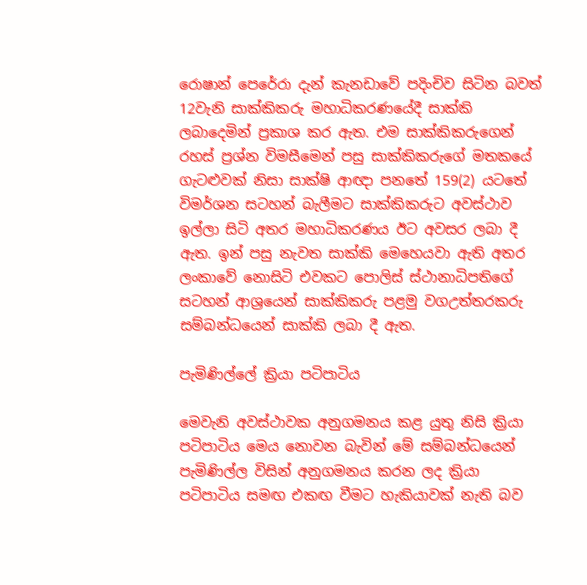රොෂාන් පෙරේරා දැන් කැනඩාවේ පදිංචිව සිටින බවත් 12වැනි සාක්කිකරු මහාධිකරණයේදී සාක්කි ලබාදෙමින් ප්‍රකාශ කර ඇත. එම සාක්කිකරුගෙන් රහස් ප්‍රශ්න විමසීමෙන් පසු සාක්කිකරුගේ මතකයේ ගැටළුවක් නිසා සාක්ෂි ආඥා පනතේ 159(2) යටතේ විමර්ශන සටහන් බැලීමට සාක්කිකරුට අවස්ථාව ඉල්ලා සිටි අතර මහාධිකරණය ඊට අවසර ලබා දී ඇත. ඉන් පසු නැවත සාක්කි මෙහෙයවා ඇති අතර ලංකාවේ නොසිටි එවකට පොලිස් ස්ථානාධිපතිගේ සටහන් ආශ්‍රයෙන් සාක්කිකරු පළමු වගඋත්තරකරු සම්බන්ධයෙන් සාක්කි ලබා දී ඇත.

පැමිණිල්ලේ ක්‍රියා පටිපාටිය

මෙවැනි අවස්ථාවක අනුගමනය කළ යුතු නිසි ක්‍රියා පටිපාටිය මෙය නොවන බැවින් මේ සම්බන්ධයෙන් පැමිණිල්ල විසින් අනුගමනය කරන ලද ක්‍රියා පටිපාටිය සමඟ එකඟ වීමට හැකියාවක් නැති බව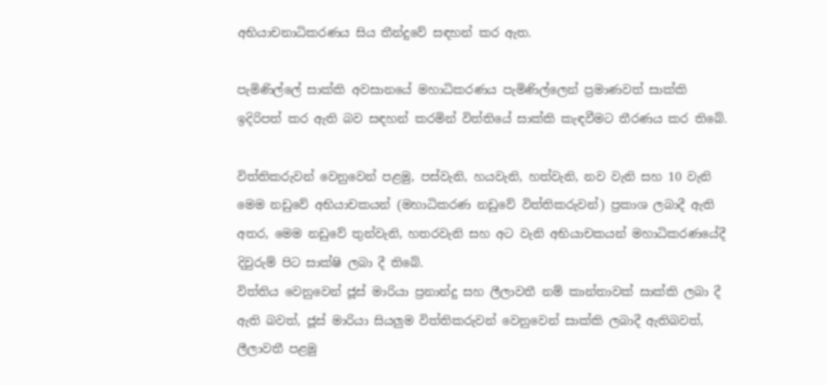අභියාචනාධිකරණය සිය තීන්දුවේ සඳහන් කර ඇත.

පැමිණිල්ලේ සාක්කි අවසානයේ මහාධිකරණය පැමිණිල්ලෙන් ප්‍රමාණවත් සාක්කි ඉදිරිපත් කර ඇති බව සඳහන් කරමින් විත්තියේ සාක්කි කැඳවීමට තීරණය කර තිබේ.

විත්තිකරුවන් වෙනුවෙන් පළමු, පස්වැනි, හයවැනි, හත්වැනි, නව වැනි සහ 10 වැනි මෙම නඩුවේ අභියාචකයන් (මහාධිකරණ නඩුවේ විත්තිකරුවන්) ප්‍රකාශ ලබාදී ඇති අතර, මෙම නඩුවේ තුන්වැනි, හතරවැනි සහ අට වැනි අභියාචකයන් මහාධිකරණයේදී දිවුරුම් පිට සාක්ෂි ලබා දී තිබේ.
විත්තිය වෙනුවෙන් ජූස් මාරියා ප්‍රනාන්දු සහ ලීලාවතී නම් කාන්තාවක් සාක්කි ලබා දී ඇති බවත්, ජූස් මාරියා සියලුම විත්තිකරුවන් වෙනුවෙන් සාක්කි ලබාදී ඇතිබවත්, ලීලාවතී පළමු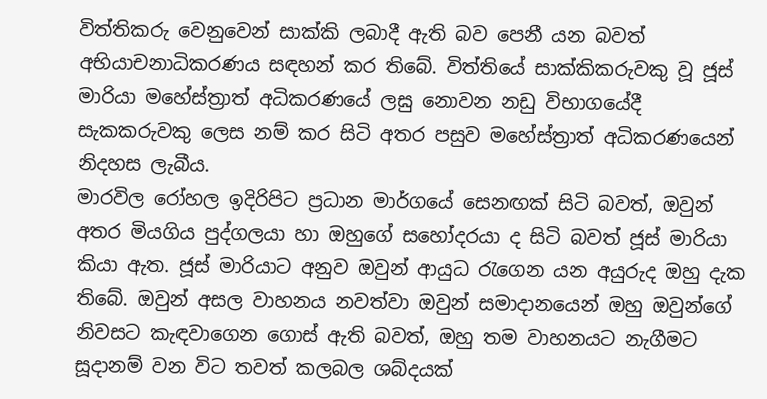විත්තිකරු වෙනුවෙන් සාක්කි ලබාදී ඇති බව පෙනී යන බවත් අභියාචනාධිකරණය සඳහන් කර තිබේ. විත්තියේ සාක්කිකරුවකු වූ ජූස් මාරියා මහේස්ත්‍රාත් අධිකරණයේ ලඝු නොවන නඩු විභාගයේදී සැකකරුවකු ලෙස නම් කර සිටි අතර පසුව මහේස්ත්‍රාත් අධිකරණයෙන් නිදහස ලැබීය.
මාරවිල රෝහල ඉදිරිපිට ප්‍රධාන මාර්ගයේ සෙනඟක් සිටි බවත්, ඔවුන් අතර මියගිය පුද්ගලයා හා ඔහුගේ සහෝදරයා ද සිටි බවත් ජූස් මාරියා කියා ඇත. ජූස් මාරියාට අනුව ඔවුන් ආයුධ රැගෙන යන අයුරුද ඔහු දැක තිබේ. ඔවුන් අසල වාහනය නවත්වා ඔවුන් සමාදානයෙන් ඔහු ඔවුන්ගේ නිවසට කැඳවාගෙන ගොස් ඇති බවත්, ඔහු තම වාහනයට නැගීමට සූදානම් වන විට තවත් කලබල ශබ්දයක්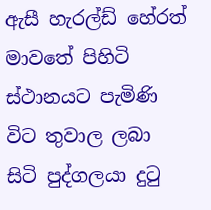ඇසී හැරල්ඩ් හේරත් මාවතේ පිහිටි ස්ථානයට පැමිණි විට තුවාල ලබා සිටි පුද්ගලයා දුටු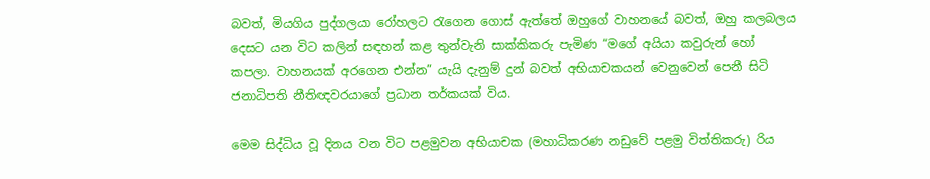බවත්, මියගිය පුද්ගලයා රෝහලට රැගෙන ගොස් ඇත්තේ ඔහුගේ වාහනයේ බවත්, ඔහු කලබලය දෙසට යන විට කලින් සඳහන් කළ තුන්වැනි සාක්කිකරු පැමිණ “මගේ අයියා කවුරුන් හෝ කපලා. වාහනයක් අරගෙන එන්න” යැයි දැනුම් දුන් බවත් අභියාචකයන් වෙනුවෙන් පෙනී සිටි ජනාධිපති නීතිඥවරයාගේ ප්‍රධාන තර්කයක් විය.

මෙම සිද්ධිය වූ දිනය වන විට පළමුවන අභියාචක (මහාධිකරණ නඩුවේ පළමු විත්තිකරු) රිය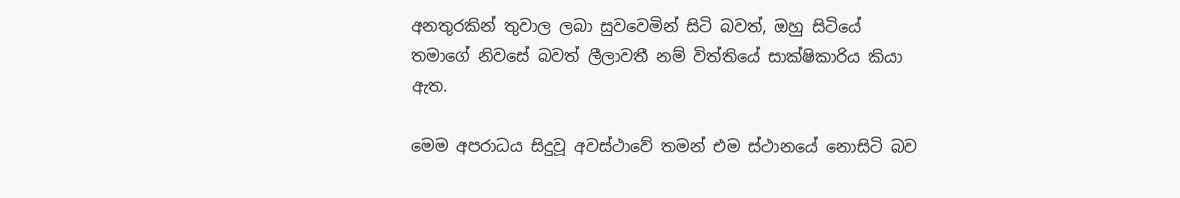අනතුරකින් තුවාල ලබා සුවවෙමින් සිටි බවත්, ඔහු සිටියේ තමාගේ නිවසේ බවත් ලීලාවතී නම් විත්තියේ සාක්ෂිකාරිය කියා ඇත.

මෙම අපරාධය සිදුවූ අවස්ථාවේ තමන් එම ස්ථානයේ නොසිටි බව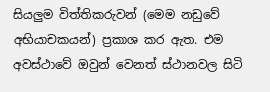සියලුම විත්තිකරුවන් (මෙම නඩුවේ අභියාචකයන්) ප්‍රකාශ කර ඇත. එම අවස්ථාවේ ඔවුන් වෙනත් ස්ථානවල සිටි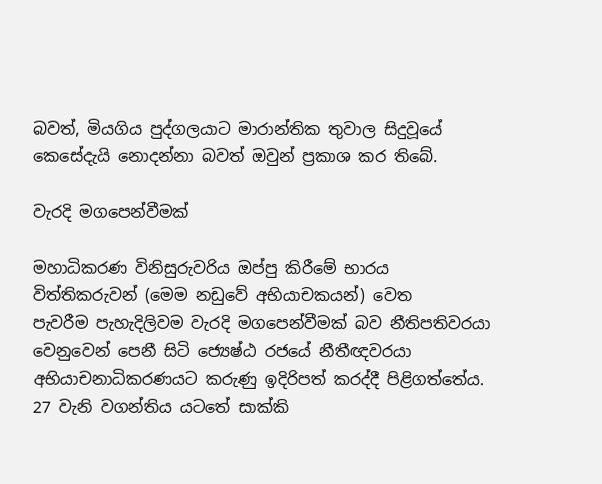බවත්, මියගිය පුද්ගලයාට මාරාන්තික තුවාල සිදුවූයේ කෙසේදැයි නොදන්නා බවත් ඔවුන් ප්‍රකාශ කර තිබේ.

වැරදි මගපෙන්වීමක්

මහාධිකරණ විනිසුරුවරිය ඔප්පු කිරීමේ භාරය විත්තිකරුවන් (මෙම නඩුවේ අභියාචකයන්) වෙත පැවරීම ‍පැහැදිලිවම වැරදි මගපෙන්වීමක් බව නීතිපතිවරයා වෙනුවෙන් පෙනී සිටි ජ්‍යෙෂ්ඨ රජයේ නීතීඥවරයා අභියාචනාධිකරණයට කරුණු ඉදිරිපත් කරද්දී පිළිගත්තේය. 27 වැනි වගන්තිය යටතේ සාක්කි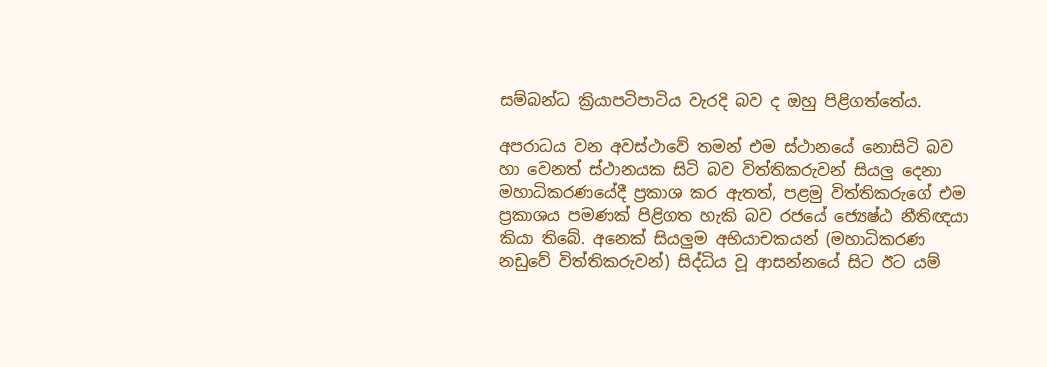සම්බන්ධ ක්‍රියාපටිපාටිය වැරදි බව ද ඔහු පිළිගත්තේය.

අපරාධය වන අවස්ථාවේ තමන් එම ස්ථානයේ නොසිටි බව හා වෙනත් ස්ථානයක සිටි බව විත්තිකරුවන් සියලු දෙනා මහාධිකරණයේදී ප්‍රකාශ කර ඇතත්, පළමු විත්තිකරුගේ එම ප්‍රකාශය පමණක් පිළිගත හැකි බව රජයේ ජ්‍යෙෂ්ඨ නීතිඥයා කියා තිබේ. අනෙක් සියලුම අභියාචකයන් (මහාධිකරණ නඩුවේ විත්තිකරුවන්) සිද්ධිය වූ ආසන්නයේ සිට ඊට යම්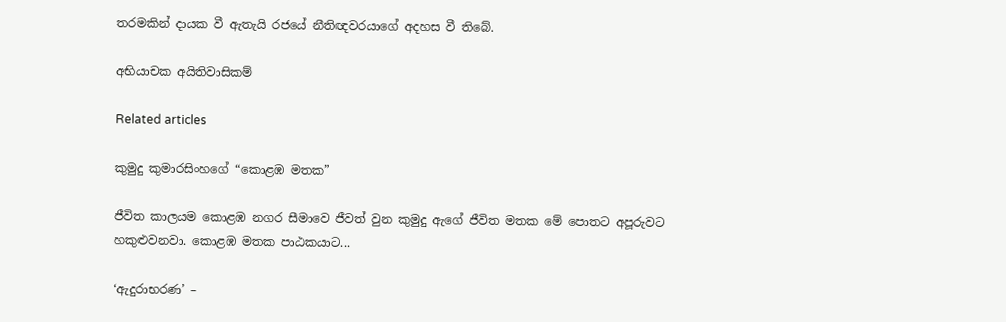තරමකින් දායක වී ඇතැයි රජයේ නීතිඥවරයාගේ අදහස වී තිබේ.

අභියාචක අයිතිවාසිකම්

Related articles

කුමුදු කුමාරසිංහගේ “කොළඹ මතක”

ජීවිත කාලයම කොළඹ නගර සීමාවෙ ජීවත් වුන කුමුදු ඇගේ ජීවිත මතක මේ පොතට අපූරුවට හකුළුවනවා. කොළඹ මතක පාඨකයාට...

‘ඇදුරාභරණ’ –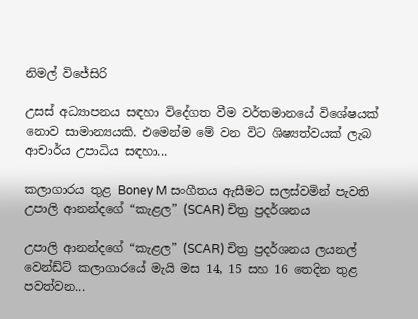නිමල් විජේසිරි

උසස් අධ්‍යාපනය සඳහා විදේගත වීම වර්තමානයේ විශේෂයක් නොව සාමාන්‍යයකි. එමෙන්ම මේ වන විට ශිෂ්‍යත්වයක් ලැබ ආචාර්ය උපාධිය සඳහා...

කලාගාරය තුළ Boney M සංගීතය ඇසීමට සලස්වමින් පැවති උපාලි ආනන්දගේ “කැළල” (SCAR) චිත්‍ර ප්‍රදර්ශනය

උපාලි ආනන්දගේ “කැළල” (SCAR) චිත්‍ර ප්‍රදර්ශනය ලයනල් වෙන්ඩ්ට් කලාගාරයේ මැයි මස 14, 15 සහ 16 තෙදින තුළ පවත්වන...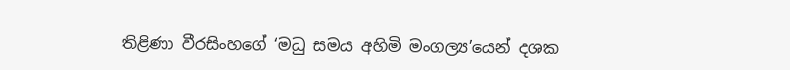තිළිණා වීරසිංහගේ ‘මධු සමය අහිමි මංගල්‍ය’යෙන් දශක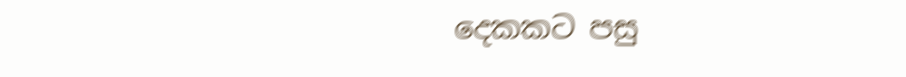දෙකකට පසු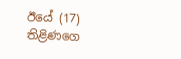ඊයේ (17) තිළිණගෙ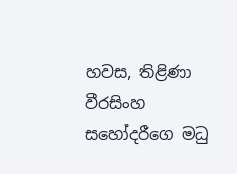හවස, තිළිණා වීරසිංහ සහෝදරීගෙ මධු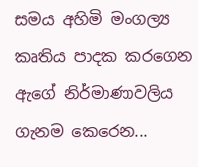සමය අහිමි මංගල්‍ය කෘතිය පාදක කරගෙන ඇගේ නිර්මාණාවලිය ගැනම කෙරෙන...